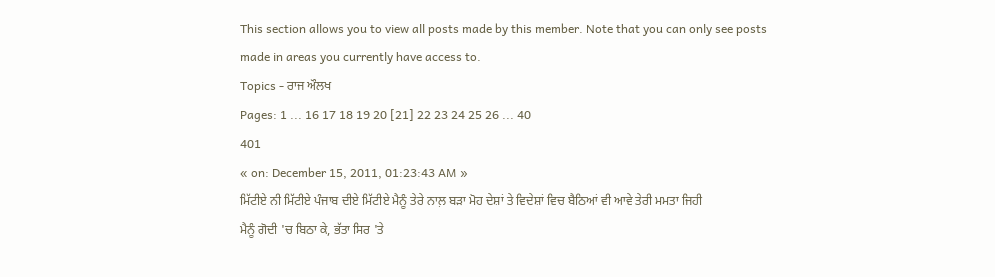This section allows you to view all posts made by this member. Note that you can only see posts made in areas you currently have access to.
Topics - ਰਾਜ ਔਲਖ
Pages: 1 ... 16 17 18 19 20 [21] 22 23 24 25 26 ... 40
401
« on: December 15, 2011, 01:23:43 AM »
ਮਿੱਟੀਏ ਨੀ ਮਿੱਟੀਏ ਪੰਜਾਬ ਦੀਏ ਮਿੱਟੀਏ ਮੈਨੂੰ ਤੇਰੇ ਨਾਲ਼ ਬੜਾ ਮੋਹ ਦੇਸ਼ਾਂ ਤੇ ਵਿਦੇਸ਼ਾਂ ਵਿਚ ਬੈਠਿਆਂ ਵੀ ਆਵੇ ਤੇਰੀ ਮਮਤਾ ਜਿਹੀ
ਮੈਨੂੰ ਗੋਦੀ 'ਚ ਬਿਠਾ ਕੇ, ਭੱਤਾ ਸਿਰ 'ਤੇ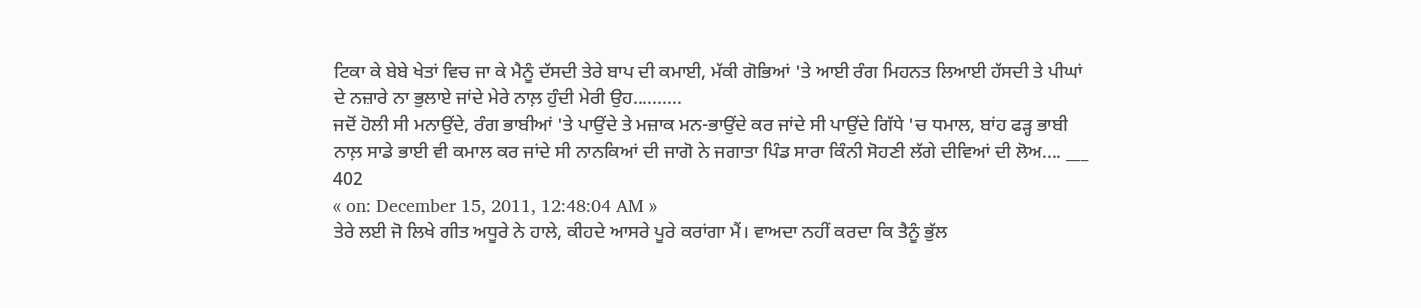ਟਿਕਾ ਕੇ ਬੇਬੇ ਖੇਤਾਂ ਵਿਚ ਜਾ ਕੇ ਮੈਨੂੰ ਦੱਸਦੀ ਤੇਰੇ ਬਾਪ ਦੀ ਕਮਾਈ, ਮੱਕੀ ਗੋਭਿਆਂ 'ਤੇ ਆਈ ਰੰਗ ਮਿਹਨਤ ਲਿਆਈ ਹੱਸਦੀ ਤੇ ਪੀਘਾਂ ਦੇ ਨਜ਼ਾਰੇ ਨਾ ਭੁਲਾਏ ਜਾਂਦੇ ਮੇਰੇ ਨਾਲ਼ ਹੁੰਦੀ ਮੇਰੀ ਉਹ..........
ਜਦੋਂ ਹੋਲੀ ਸੀ ਮਨਾਉਂਦੇ, ਰੰਗ ਭਾਬੀਆਂ 'ਤੇ ਪਾਉਂਦੇ ਤੇ ਮਜ਼ਾਕ ਮਨ-ਭਾਉਂਦੇ ਕਰ ਜਾਂਦੇ ਸੀ ਪਾਉਂਦੇ ਗਿੱਧੇ 'ਚ ਧਮਾਲ, ਬਾਂਹ ਫੜ੍ਹ ਭਾਬੀ ਨਾਲ਼ ਸਾਡੇ ਭਾਈ ਵੀ ਕਮਾਲ ਕਰ ਜਾਂਦੇ ਸੀ ਨਾਨਕਿਆਂ ਦੀ ਜਾਗੋ ਨੇ ਜਗਾਤਾ ਪਿੰਡ ਸਾਰਾ ਕਿੰਨੀ ਸੋਹਣੀ ਲੱਗੇ ਦੀਵਿਆਂ ਦੀ ਲੋਅ.... ___
402
« on: December 15, 2011, 12:48:04 AM »
ਤੇਰੇ ਲਈ ਜੋ ਲਿਖੇ ਗੀਤ ਅਧੂਰੇ ਨੇ ਹਾਲੇ, ਕੀਹਦੇ ਆਸਰੇ ਪੂਰੇ ਕਰਾਂਗਾ ਮੈਂ। ਵਾਅਦਾ ਨਹੀਂ ਕਰਦਾ ਕਿ ਤੈਨੂੰ ਭੁੱਲ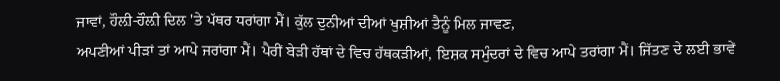ਜਾਵਾਂ, ਹੌਲ਼ੀ-ਹੌਲ਼ੀ ਦਿਲ 'ਤੇ ਪੱਥਰ ਧਰਾਂਗਾ ਮੈਂ। ਕੁੱਲ ਦੁਨੀਆਂ ਦੀਆਂ ਖੁਸ਼ੀਆਂ ਤੈਨੂੰ ਮਿਲ ਜਾਵਣ,
ਅਪਣੀਆਂ ਪੀੜਾਂ ਤਾਂ ਆਪੇ ਜਰਾਂਗਾ ਮੈਂ। ਪੈਰੀਂ ਬੇੜੀ ਹੱਥਾਂ ਦੇ ਵਿਚ ਹੱਥਕੜੀਆਂ, ਇਸ਼ਕ ਸਮੁੰਦਰਾਂ ਦੇ ਵਿਚ ਆਪੇ ਤਰਾਂਗਾ ਮੈਂ। ਜਿੱਤਣ ਦੇ ਲਈ ਭਾਵੇਂ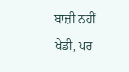ਬਾਜ਼ੀ ਨਹੀਂ ਖੇਡੀ, ਪਰ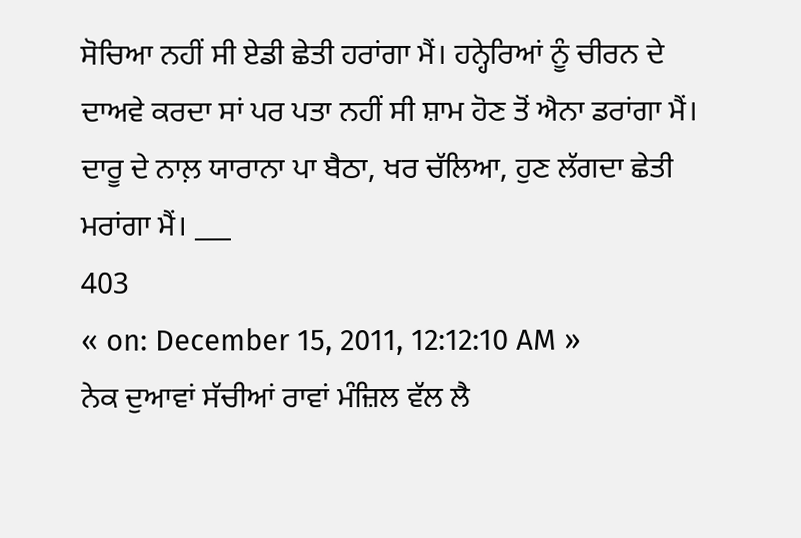ਸੋਚਿਆ ਨਹੀਂ ਸੀ ਏਡੀ ਛੇਤੀ ਹਰਾਂਗਾ ਮੈਂ। ਹਨ੍ਹੇਰਿਆਂ ਨੂੰ ਚੀਰਨ ਦੇ ਦਾਅਵੇ ਕਰਦਾ ਸਾਂ ਪਰ ਪਤਾ ਨਹੀਂ ਸੀ ਸ਼ਾਮ ਹੋਣ ਤੋਂ ਐਨਾ ਡਰਾਂਗਾ ਮੈਂ। ਦਾਰੂ ਦੇ ਨਾਲ਼ ਯਾਰਾਨਾ ਪਾ ਬੈਠਾ, ਖਰ ਚੱਲਿਆ, ਹੁਣ ਲੱਗਦਾ ਛੇਤੀ ਮਰਾਂਗਾ ਮੈਂ। ___
403
« on: December 15, 2011, 12:12:10 AM »
ਨੇਕ ਦੁਆਵਾਂ ਸੱਚੀਆਂ ਰਾਵਾਂ ਮੰਜ਼ਿਲ ਵੱਲ ਲੈ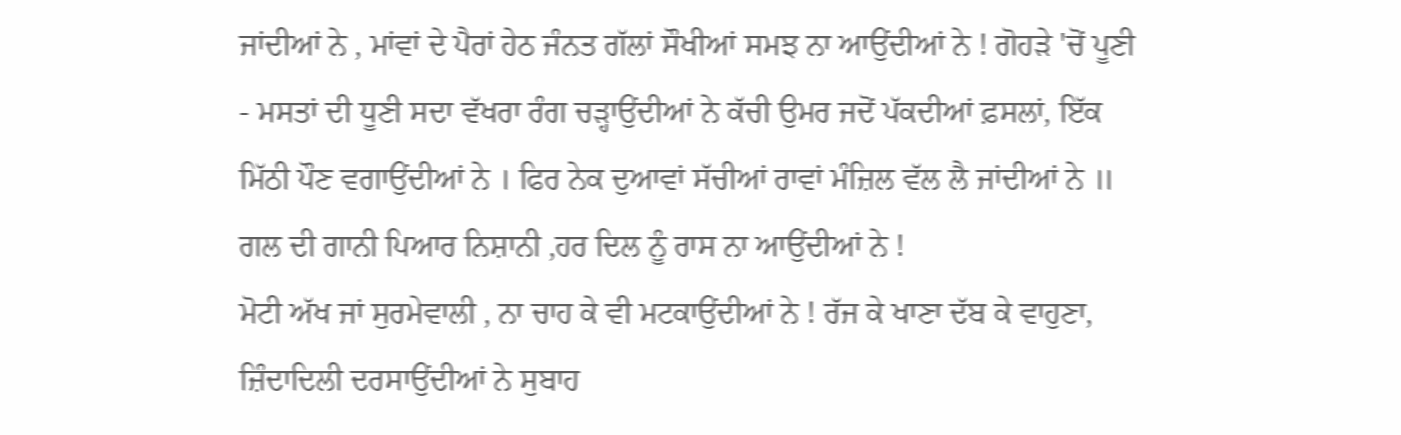ਜਾਂਦੀਆਂ ਨੇ , ਮਾਂਵਾਂ ਦੇ ਪੈਰਾਂ ਹੇਠ ਜੰਨਤ ਗੱਲਾਂ ਸੌਖੀਆਂ ਸਮਝ ਨਾ ਆਉਂਦੀਆਂ ਨੇ ! ਗੋਹੜੇ 'ਚੋਂ ਪੂਣੀ - ਮਸਤਾਂ ਦੀ ਧੂਣੀ ਸਦਾ ਵੱਖਰਾ ਰੰਗ ਚੜ੍ਹਾਉਂਦੀਆਂ ਨੇ ਕੱਚੀ ਉਮਰ ਜਦੋਂ ਪੱਕਦੀਆਂ ਫ਼ਸਲਾਂ, ਇੱਕ ਮਿੱਠੀ ਪੌਣ ਵਗਾਉਂਦੀਆਂ ਨੇ । ਫਿਰ ਨੇਕ ਦੁਆਵਾਂ ਸੱਚੀਆਂ ਰਾਵਾਂ ਮੰਜ਼ਿਲ ਵੱਲ ਲੈ ਜਾਂਦੀਆਂ ਨੇ ॥
ਗਲ ਦੀ ਗਾਨੀ ਪਿਆਰ ਨਿਸ਼ਾਨੀ ,ਹਰ ਦਿਲ ਨੂੰ ਰਾਸ ਨਾ ਆਉਂਦੀਆਂ ਨੇ !
ਮੋਟੀ ਅੱਖ ਜਾਂ ਸੁਰਮੇਵਾਲੀ , ਨਾ ਚਾਹ ਕੇ ਵੀ ਮਟਕਾਉਂਦੀਆਂ ਨੇ ! ਰੱਜ ਕੇ ਖਾਣਾ ਦੱਬ ਕੇ ਵਾਹੁਣਾ, ਜ਼ਿੰਦਾਦਿਲੀ ਦਰਸਾਉਂਦੀਆਂ ਨੇ ਸੁਬਾਹ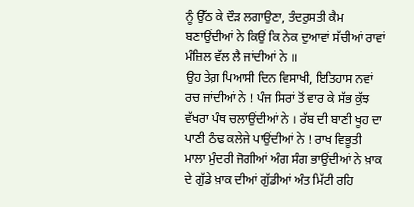ਨੂੰ ਉੱਠ ਕੇ ਦੌੜ ਲਗਾਉਣਾ, ਤੰਦਰੁਸਤੀ ਕੈਮ ਬਣਾਉਂਦੀਆਂ ਨੇ ਕਿਉਂ ਕਿ ਨੇਕ ਦੁਆਵਾਂ ਸੱਚੀਆਂ ਰਾਵਾਂ ਮੰਜ਼ਿਲ ਵੱਲ ਲੈ ਜਾਂਦੀਆਂ ਨੇ ॥
ਉਹ ਤੇਗ਼ ਪਿਆਸੀ ਦਿਨ ਵਿਸਾਖੀ, ਇਤਿਹਾਸ ਨਵਾਂ ਰਚ ਜਾਂਦੀਆਂ ਨੇ ! ਪੰਜ ਸਿਰਾਂ ਤੋਂ ਵਾਰ ਕੇ ਸੱਭ ਕੁੱਝ ਵੱਖਰਾ ਪੰਥ ਚਲਾਉਂਦੀਆਂ ਨੇ । ਰੱਬ ਦੀ ਬਾਣੀ ਖੂਹ ਦਾ ਪਾਣੀ ਠੰਢ ਕਲੇਜੇ ਪਾਉਂਦੀਆਂ ਨੇ ! ਰਾਖ ਵਿਭੂਤੀ ਮਾਲਾ ਮੁੰਦਰੀ ਜੋਗੀਆਂ ਅੰਗ ਸੰਗ ਭਾਉਂਦੀਆਂ ਨੇ ਖ਼ਾਕ ਦੇ ਗੁੱਡੇ ਖ਼ਾਕ ਦੀਆਂ ਗੁੱਡੀਆਂ ਅੰਤ ਮਿੱਟੀ ਰਹਿ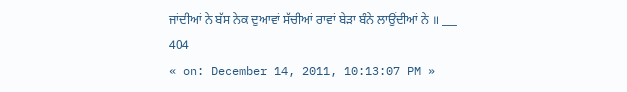ਜਾਂਦੀਆਂ ਨੇ ਬੱਸ ਨੇਕ ਦੁਆਵਾਂ ਸੱਚੀਆਂ ਰਾਵਾਂ ਬੇੜਾ ਬੰਨੇ ਲਾਉਂਦੀਆਂ ਨੇ ॥ ___
404
« on: December 14, 2011, 10:13:07 PM »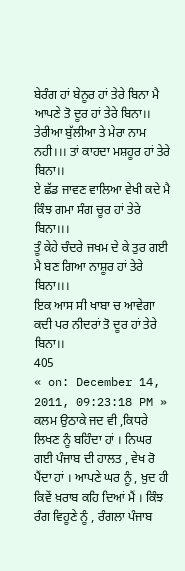ਬੇਰੰਗ ਹਾਂ ਬੇਨੂਰ ਹਾਂ ਤੇਰੇ ਬਿਨਾ ਮੈ ਆਪਣੇ ਤੋ ਦੂਰ ਹਾਂ ਤੇਰੇ ਬਿਨਾ।।
ਤੇਰੀਆ ਬੁੱਲੀਆ ਤੇ ਮੇਰਾ ਨਾਮ ਨਹੀ।।। ਤਾਂ ਕਾਹਦਾ ਮਸ਼ਹੂਰ ਹਾਂ ਤੇਰੇ ਬਿਨਾ।।
ਏ ਛੱਡ ਜਾਵਣ ਵਾਲਿਆ ਵੇਖੀ ਕਦੇ ਮੈ ਕਿੰਝ ਗਮਾ ਸੰਗ ਚੂਰ ਹਾਂ ਤੇਰੇ ਬਿਨਾ।।।
ਤੂੰ ਕੇਹੇ ਚੰਦਰੇ ਜਖਮ ਦੇ ਕੇ ਤੁਰ ਗਈ ਮੈ ਬਣ ਗਿਆ ਨਾਸ਼ੂਰ ਹਾਂ ਤੇਰੇ ਬਿਨਾ।।।
ਇਕ ਆਸ ਸੀ ਖਾਬਾ ਚ ਆਵੇਗਾ ਕਦੀ ਪਰ ਨੀਦਰਾਂ ਤੋ ਦੂਰ ਹਾਂ ਤੇਰੇ ਬਿਨਾ।।
405
« on: December 14, 2011, 09:23:18 PM »
ਕਲਮ ਉਠਾਕੇ ਜਦ ਵੀ ,ਕਿਧਰੇ ਲਿਖਣ ਨੂੰ ਬਹਿੰਦਾ ਹਾਂ । ਨਿਘਰ ਗਈ ਪੰਜਾਬ ਦੀ ਹਾਲਤ , ਵੇਖ ਰੋ ਪੈਂਦਾ ਹਾਂ । ਆਪਣੇ ਘਰ ਨੂੰ , ਖ਼ੁਦ ਹੀ ਕਿਵੇਂ ਖ਼ਰਾਬ ਕਹਿ ਦਿਆਂ ਮੈਂ । ਕਿੰਝ ਰੰਗ ਵਿਹੂਣੇ ਨੂੰ , ਰੰਗਲਾ ਪੰਜਾਬ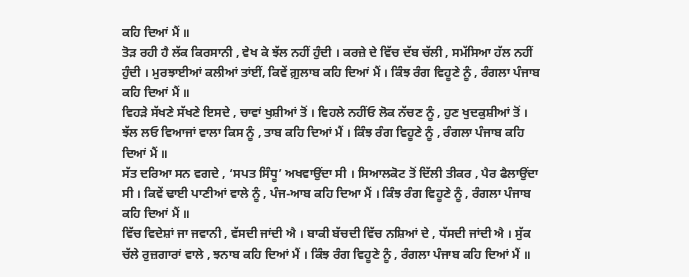ਕਹਿ ਦਿਆਂ ਮੈਂ ॥
ਤੋੜ ਰਹੀ ਹੈ ਲੱਕ ਕਿਰਸਾਨੀ , ਵੇਖ ਕੇ ਝੱਲ ਨਹੀਂ ਹੁੰਦੀ । ਕਰਜ਼ੇ ਦੇ ਵਿੱਚ ਦੱਬ ਚੱਲੀ , ਸਮੱਸਿਆ ਹੱਲ ਨਹੀਂ ਹੁੰਦੀ । ਮੁਰਝਾਈਆਂ ਕਲੀਆਂ ਤਾਂਈਂ, ਕਿਵੇਂ ਗ਼ੁਲਾਬ ਕਹਿ ਦਿਆਂ ਮੈਂ । ਕਿੰਝ ਰੰਗ ਵਿਹੂਣੇ ਨੂੰ , ਰੰਗਲਾ ਪੰਜਾਬ ਕਹਿ ਦਿਆਂ ਮੈਂ ॥
ਵਿਹੜੇ ਸੱਖਣੇ ਸੱਖਣੇ ਇਸਦੇ , ਚਾਵਾਂ ਖੁਸ਼ੀਆਂ ਤੋਂ । ਵਿਹਲੇ ਨਹੀਂਓ ਲੋਕ ਨੱਚਣ ਨੂੰ , ਹੁਣ ਖੁਦਕੁਸ਼ੀਆਂ ਤੋਂ । ਝੱਲ ਲਓ ਵਿਆਜਾਂ ਵਾਲਾ ਕਿਸ ਨੂੰ , ਤਾਬ ਕਹਿ ਦਿਆਂ ਮੈਂ । ਕਿੰਝ ਰੰਗ ਵਿਹੂਣੇ ਨੂੰ , ਰੰਗਲਾ ਪੰਜਾਬ ਕਹਿ ਦਿਆਂ ਮੈਂ ॥
ਸੱਤ ਦਰਿਆ ਸਨ ਵਗਦੇ , ‘ਸਪਤ ਸਿੰਧੂ’ ਅਖਵਾਉਂਦਾ ਸੀ । ਸਿਆਲਕੋਟ ਤੋਂ ਦਿੱਲੀ ਤੀਕਰ , ਪੈਰ ਫੈਲਾਉਂਦਾ ਸੀ । ਕਿਵੇਂ ਢਾਈ ਪਾਣੀਆਂ ਵਾਲੇ ਨੂੰ , ਪੰਜ-ਆਬ ਕਹਿ ਦਿਆ ਮੈਂ । ਕਿੰਝ ਰੰਗ ਵਿਹੂਣੇ ਨੂੰ , ਰੰਗਲਾ ਪੰਜਾਬ ਕਹਿ ਦਿਆਂ ਮੈਂ ॥
ਵਿੱਚ ਵਿਦੇਸ਼ਾਂ ਜਾ ਜਵਾਨੀ , ਵੱਸਦੀ ਜਾਂਦੀ ਐ । ਬਾਕੀ ਬੱਚਦੀ ਵਿੱਚ ਨਸ਼ਿਆਂ ਦੇ , ਧੱਸਦੀ ਜਾਂਦੀ ਐ । ਸੁੱਕ ਚੱਲੇ ਰੁਜ਼ਗਾਰਾਂ ਵਾਲੇ , ਝਨਾਬ ਕਹਿ ਦਿਆਂ ਮੈਂ । ਕਿੰਝ ਰੰਗ ਵਿਹੂਣੇ ਨੂੰ , ਰੰਗਲਾ ਪੰਜਾਬ ਕਹਿ ਦਿਆਂ ਮੈਂ ॥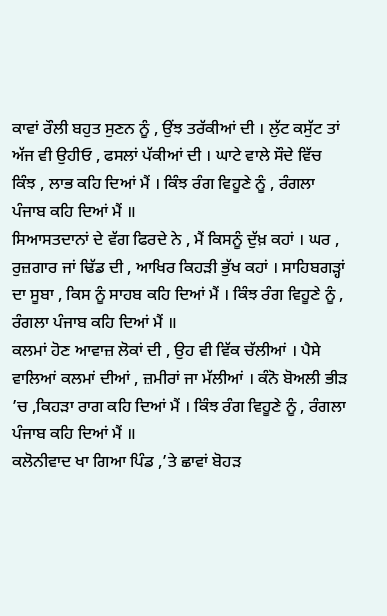ਕਾਵਾਂ ਰੌਲੀ ਬਹੁਤ ਸੁਣਨ ਨੂੰ , ਉਂਝ ਤਰੱਕੀਆਂ ਦੀ । ਲੁੱਟ ਕਸੁੱਟ ਤਾਂ ਅੱਜ ਵੀ ਉਹੀਓ , ਫਸਲਾਂ ਪੱਕੀਆਂ ਦੀ । ਘਾਟੇ ਵਾਲੇ ਸੌਦੇ ਵਿੱਚ ਕਿੰਝ , ਲਾਭ ਕਹਿ ਦਿਆਂ ਮੈਂ । ਕਿੰਝ ਰੰਗ ਵਿਹੂਣੇ ਨੂੰ , ਰੰਗਲਾ ਪੰਜਾਬ ਕਹਿ ਦਿਆਂ ਮੈਂ ॥
ਸਿਆਸਤਦਾਨਾਂ ਦੇ ਵੱਗ ਫਿਰਦੇ ਨੇ , ਮੈਂ ਕਿਸਨੂੰ ਦੁੱਖ਼ ਕਹਾਂ । ਘਰ , ਰੁਜ਼ਗਾਰ ਜਾਂ ਢਿੱਡ ਦੀ , ਆਖਿਰ ਕਿਹੜੀ ਭੁੱਖ ਕਹਾਂ । ਸਾਹਿਬਗੜ੍ਹਾਂ ਦਾ ਸੂਬਾ , ਕਿਸ ਨੂੰ ਸਾਹਬ ਕਹਿ ਦਿਆਂ ਮੈਂ । ਕਿੰਝ ਰੰਗ ਵਿਹੂਣੇ ਨੂੰ , ਰੰਗਲਾ ਪੰਜਾਬ ਕਹਿ ਦਿਆਂ ਮੈਂ ॥
ਕਲਮਾਂ ਹੋਣ ਆਵਾਜ਼ ਲੋਕਾਂ ਦੀ , ਉਹ ਵੀ ਵਿੱਕ ਚੱਲੀਆਂ । ਪੈਸੇ ਵਾਲਿਆਂ ਕਲਮਾਂ ਦੀਆਂ , ਜ਼ਮੀਰਾਂ ਜਾ ਮੱਲੀਆਂ । ਕੰਨੋ ਬੋਅਲੀ ਭੀੜ ’ਚ ,ਕਿਹੜਾ ਰਾਗ ਕਹਿ ਦਿਆਂ ਮੈਂ । ਕਿੰਝ ਰੰਗ ਵਿਹੂਣੇ ਨੂੰ , ਰੰਗਲਾ ਪੰਜਾਬ ਕਹਿ ਦਿਆਂ ਮੈਂ ॥
ਕਲੋਨੀਵਾਦ ਖਾ ਗਿਆ ਪਿੰਡ ,’ਤੇ ਛਾਵਾਂ ਬੋਹੜ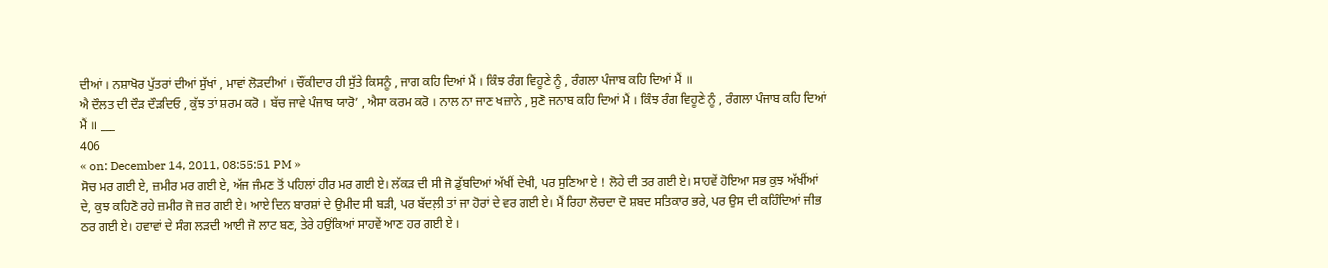ਦੀਆਂ । ਨਸ਼ਾਖੋਰ ਪੁੱਤਰਾਂ ਦੀਆਂ ਸੁੱਖਾਂ , ਮਾਵਾਂ ਲੋੜਦੀਆਂ । ਚੌਂਕੀਦਾਰ ਹੀ ਸੁੱਤੇ ਕਿਸਨੂੰ , ਜਾਗ ਕਹਿ ਦਿਆਂ ਮੈਂ । ਕਿੰਝ ਰੰਗ ਵਿਹੂਣੇ ਨੂੰ , ਰੰਗਲਾ ਪੰਜਾਬ ਕਹਿ ਦਿਆਂ ਮੈਂ ॥
ਐ ਦੌਲਤ ਦੀ ਦੌੜ ਦੌੜਦਿਓ , ਕੁੱਝ ਤਾਂ ਸ਼ਰਮ ਕਰੋ । ਬੱਚ ਜਾਵੇ ਪੰਜਾਬ ਯਾਰੋ’ , ਐਸਾ ਕਰਮ ਕਰੋ । ਨਾਲ ਨਾ ਜਾਣ ਖਜ਼ਾਨੇ , ਸੁਣੋ ਜਨਾਬ ਕਹਿ ਦਿਆਂ ਮੈਂ । ਕਿੰਝ ਰੰਗ ਵਿਹੂਣੇ ਨੂੰ , ਰੰਗਲਾ ਪੰਜਾਬ ਕਹਿ ਦਿਆਂ ਮੈਂ ॥ ___
406
« on: December 14, 2011, 08:55:51 PM »
ਸੋਚ ਮਰ ਗਈ ਏ, ਜ਼ਮੀਰ ਮਰ ਗਈ ਏ, ਅੱਜ ਜੰਮਣ ਤੋਂ ਪਹਿਲਾਂ ਹੀਰ ਮਰ ਗਈ ਏ। ਲੱਕੜ ਦੀ ਸੀ ਜੋ ਡੁੱਬਦਿਆਂ ਅੱਖੀਂ ਦੇਖੀ, ਪਰ ਸੁਣਿਆ ਏ ! ਲੋਹੇ ਦੀ ਤਰ ਗਈ ਏ। ਸਾਹਵੇਂ ਹੋਇਆ ਸਭ ਕੁਝ ਅੱਖੀਂਆਂ ਦੇ, ਕੁਝ ਕਹਿਣੋ ਰਹੇ ਜ਼ਮੀਰ ਜੋ ਜ਼ਰ ਗਈ ਏ। ਆਏ ਦਿਨ ਬਾਰਸ਼ਾਂ ਦੇ ਉਮੀਦ ਸੀ ਬੜੀ, ਪਰ ਬੱਦਲ਼ੀ ਤਾਂ ਜਾ ਹੋਰਾਂ ਦੇ ਵਰ ਗਈ ਏ। ਮੈਂ ਰਿਹਾ ਲੋਚਦਾ ਦੋ ਸ਼ਬਦ ਸਤਿਕਾਰ ਭਰੇ, ਪਰ ਉਸ ਦੀ ਕਹਿੰਦਿਆਂ ਜੀਭ ਠਰ ਗਈ ਏ। ਹਵਾਵਾਂ ਦੇ ਸੰਗ ਲੜਦੀ ਆਈ ਜੋ ਲਾਟ ਬਣ, ਤੇਰੇ ਹਉਂਕਿਆਂ ਸਾਹਵੇਂ ਆਣ ਹਰ ਗਈ ਏ ।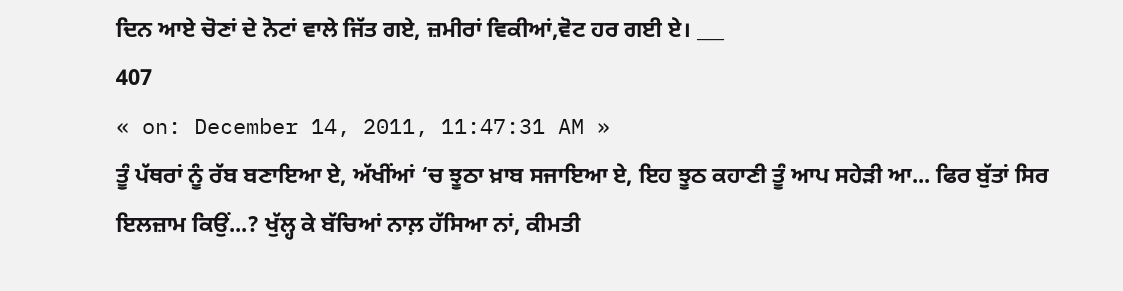ਦਿਨ ਆਏ ਚੋਣਾਂ ਦੇ ਨੋਟਾਂ ਵਾਲੇ ਜਿੱਤ ਗਏ, ਜ਼ਮੀਰਾਂ ਵਿਕੀਆਂ,ਵੋਟ ਹਰ ਗਈ ਏ। ___
407
« on: December 14, 2011, 11:47:31 AM »
ਤੂੰ ਪੱਥਰਾਂ ਨੂੰ ਰੱਬ ਬਣਾਇਆ ਏ, ਅੱਖੀਂਆਂ ‘ਚ ਝੂਠਾ ਖ਼ਾਬ ਸਜਾਇਆ ਏ, ਇਹ ਝੂਠ ਕਹਾਣੀ ਤੂੰ ਆਪ ਸਹੇੜੀ ਆ... ਫਿਰ ਬੁੱਤਾਂ ਸਿਰ ਇਲਜ਼ਾਮ ਕਿਉਂ...? ਖੁੱਲ੍ਹ ਕੇ ਬੱਚਿਆਂ ਨਾਲ਼ ਹੱਸਿਆ ਨਾਂ, ਕੀਮਤੀ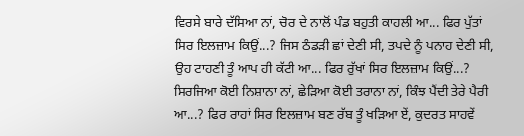ਵਿਰਸੇ ਬਾਰੇ ਦੱਸਿਆ ਨਾਂ, ਚੋਰ ਦੇ ਨਾਲੋਂ ਪੰਡ ਬਹੁਤੀ ਕਾਹਲੀ ਆ... ਫਿਰ ਪੁੱਤਾਂ ਸਿਰ ਇਲਜ਼ਾਮ ਕਿਉਂ...? ਜਿਸ ਠੰਡੜੀ ਛਾਂ ਦੇਣੀ ਸੀ, ਤਪਦੇ ਨੂੰ ਪਨਾਹ ਦੇਣੀ ਸੀ, ਉਹ ਟਾਹਣੀ ਤੂੰ ਆਪ ਹੀ ਕੱਟੀ ਆ... ਫਿਰ ਰੁੱਖਾਂ ਸਿਰ ਇਲਜ਼ਾਮ ਕਿਉਂ...? ਸਿਰਜਿਆ ਕੋਈ ਨਿਸ਼ਾਨਾ ਨਾਂ, ਛੇੜਿਆ ਕੋਈ ਤਰਾਨਾ ਨਾਂ, ਕਿੰਝ ਪੈਂਦੀ ਤੇਰੇ ਪੈਰੀ ਆ...? ਫਿਰ ਰਾਹਾਂ ਸਿਰ ਇਲਜ਼ਾਮ ਬਣ ਰੱਬ ਤੂੰ ਖੜਿਆ ਏਂ, ਕੁਦਰਤ ਸਾਹਵੇਂ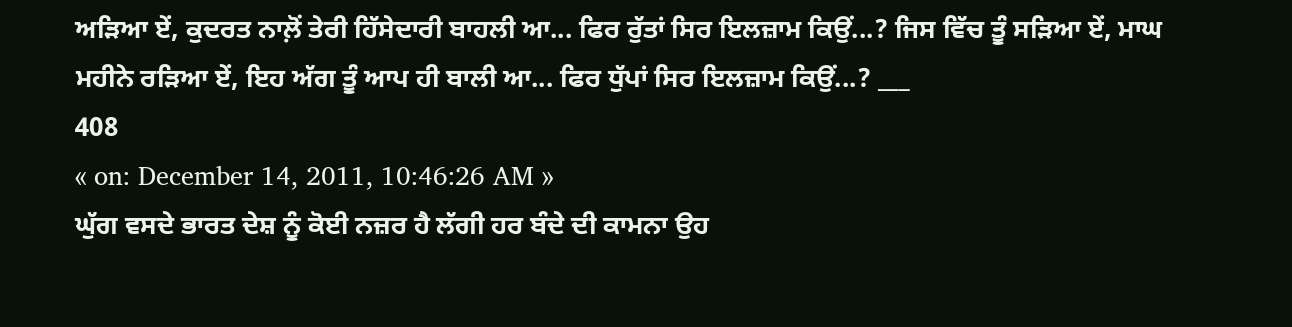ਅੜਿਆ ਏਂ, ਕੁਦਰਤ ਨਾਲ਼ੋਂ ਤੇਰੀ ਹਿੱਸੇਦਾਰੀ ਬਾਹਲੀ ਆ... ਫਿਰ ਰੁੱਤਾਂ ਸਿਰ ਇਲਜ਼ਾਮ ਕਿਉਂ...? ਜਿਸ ਵਿੱਚ ਤੂੰ ਸੜਿਆ ਏਂ, ਮਾਘ ਮਹੀਨੇ ਰੜਿਆ ਏਂ, ਇਹ ਅੱਗ ਤੂੰ ਆਪ ਹੀ ਬਾਲੀ ਆ... ਫਿਰ ਧੁੱਪਾਂ ਸਿਰ ਇਲਜ਼ਾਮ ਕਿਉਂ...? ___
408
« on: December 14, 2011, 10:46:26 AM »
ਘੁੱਗ ਵਸਦੇ ਭਾਰਤ ਦੇਸ਼ ਨੂੰ ਕੋਈ ਨਜ਼ਰ ਹੈ ਲੱਗੀ ਹਰ ਬੰਦੇ ਦੀ ਕਾਮਨਾ ਉਹ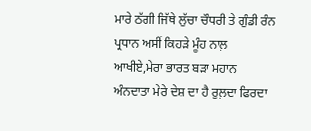ਮਾਰੇ ਠੱਗੀ ਜਿੱਥੇ ਲੁੱਚਾ ਚੌਧਰੀ ਤੇ ਗੁੰਡੀ ਰੰਨ ਪ੍ਰਧਾਨ ਅਸੀਂ ਕਿਹੜੇ ਮੂੰਹ ਨਾਲ਼ ਆਖੀਏ,ਮੇਰਾ ਭਾਰਤ ਬੜਾ ਮਹਾਨ
ਅੰਨਦਾਤਾ ਮੇਰੇ ਦੇਸ਼ ਦਾ ਹੈ ਰੁਲ਼ਦਾ ਫਿਰਦਾ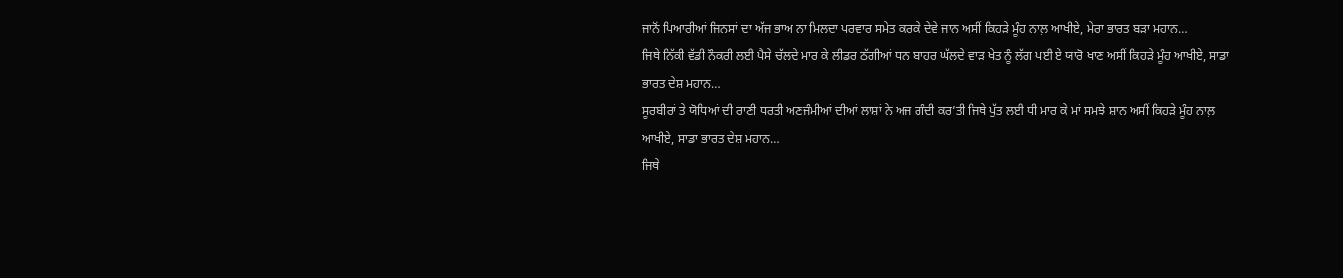ਜਾਨੋਂ ਪਿਆਰੀਆਂ ਜਿਨਸਾਂ ਦਾ ਅੱਜ ਭਾਅ ਨਾ ਮਿਲਦਾ ਪਰਵਾਰ ਸਮੇਤ ਕਰਕੇ ਦੇਵੇ ਜਾਨ ਅਸੀਂ ਕਿਹੜੇ ਮੂੰਹ ਨਾਲ਼ ਆਖੀਏ, ਮੇਰਾ ਭਾਰਤ ਬੜਾ ਮਹਾਨ…
ਜਿਥੇ ਨਿੱਕੀ ਵੱਡੀ ਨੌਕਰੀ ਲਈ ਪੈਸੇ ਚੱਲਦੇ ਮਾਰ ਕੇ ਲੀਡਰ ਠੱਗੀਆਂ ਧਨ ਬਾਹਰ ਘੱਲਦੇ ਵਾੜ ਖੇਤ ਨੂੰ ਲੱਗ ਪਈ ਏ ਯਾਰੋ ਖਾਣ ਅਸੀਂ ਕਿਹੜੇ ਮੂੰਹ ਆਖੀਏ, ਸਾਡਾ ਭਾਰਤ ਦੇਸ਼ ਮਹਾਨ…
ਸੂਰਬੀਰਾਂ ਤੇ ਯੋਧਿਆਂ ਦੀ ਰਾਣੀ ਧਰਤੀ ਅਣਜੰਮੀਆਂ ਦੀਆਂ ਲਾਸ਼ਾਂ ਨੇ ਅਜ ਗੰਦੀ ਕਰ’ਤੀ ਜਿਥੇ ਪੁੱਤ ਲਈ ਧੀ ਮਾਰ ਕੇ ਮਾਂ ਸਮਝੇ ਸ਼ਾਨ ਅਸੀਂ ਕਿਹੜੇ ਮੂੰਹ ਨਾਲ਼ ਆਖੀਏ, ਸਾਡਾ ਭਾਰਤ ਦੇਸ਼ ਮਹਾਨ…
ਜਿਥੇ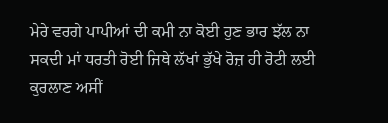ਮੇਰੇ ਵਰਗੇ ਪਾਪੀਆਂ ਦੀ ਕਮੀ ਨਾ ਕੋਈ ਹੁਣ ਭਾਰ ਝੱਲ ਨਾ ਸਕਦੀ ਮਾਂ ਧਰਤੀ ਰੋਈ ਜਿਥੇ ਲੱਖਾਂ ਭੁੱਖੇ ਰੋਜ਼ ਹੀ ਰੋਟੀ ਲਈ ਕੁਰਲਾਣ ਅਸੀਂ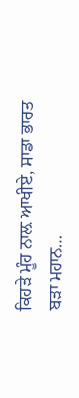ਕਿਹੜੇ ਮੂੰਹ ਨਾਲ਼ ਆਖੀਏ, ਸਾਡਾ ਭਾਰਤ ਬੜਾ ਮਹਾਨ…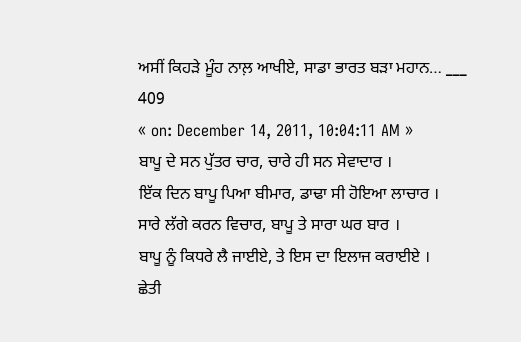ਅਸੀਂ ਕਿਹੜੇ ਮੂੰਹ ਨਾਲ਼ ਆਖੀਏ, ਸਾਡਾ ਭਾਰਤ ਬੜਾ ਮਹਾਨ… ___
409
« on: December 14, 2011, 10:04:11 AM »
ਬਾਪੂ ਦੇ ਸਨ ਪੁੱਤਰ ਚਾਰ, ਚਾਰੇ ਹੀ ਸਨ ਸੇਵਾਦਾਰ ।
ਇੱਕ ਦਿਨ ਬਾਪੂ ਪਿਆ ਬੀਮਾਰ, ਡਾਢਾ ਸੀ ਹੋਇਆ ਲਾਚਾਰ ।
ਸਾਰੇ ਲੱਗੇ ਕਰਨ ਵਿਚਾਰ, ਬਾਪੂ ਤੇ ਸਾਰਾ ਘਰ ਬਾਰ ।
ਬਾਪੂ ਨੂੰ ਕਿਧਰੇ ਲੈ ਜਾਈਏ, ਤੇ ਇਸ ਦਾ ਇਲਾਜ ਕਰਾਈਏ ।
ਛੇਤੀ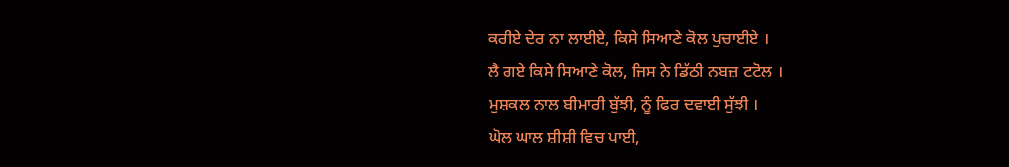ਕਰੀਏ ਦੇਰ ਨਾ ਲਾਈਏ, ਕਿਸੇ ਸਿਆਣੇ ਕੋਲ ਪੁਚਾਈਏ ।
ਲੈ ਗਏ ਕਿਸੇ ਸਿਆਣੇ ਕੋਲ, ਜਿਸ ਨੇ ਡਿੱਠੀ ਨਬਜ਼ ਟਟੋਲ ।
ਮੁਸ਼ਕਲ ਨਾਲ ਬੀਮਾਰੀ ਬੁੱਝੀ, ਨੂੰ ਫਿਰ ਦਵਾਈ ਸੁੱਝੀ ।
ਘੋਲ ਘਾਲ ਸ਼ੀਸ਼ੀ ਵਿਚ ਪਾਈ,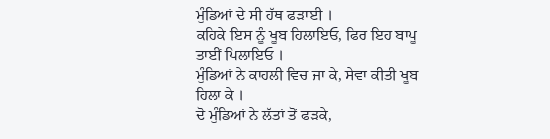ਮੁੰਡਿਆਂ ਦੇ ਸੀ ਹੱਥ ਫੜਾਈ ।
ਕਹਿਕੇ ਇਸ ਨੂੰ ਖੂਬ ਹਿਲਾਇਓ, ਫਿਰ ਇਹ ਬਾਪੂ ਤਾਈਂ ਪਿਲਾਇਓ ।
ਮੁੰਡਿਆਂ ਨੇ ਕਾਹਲੀ ਵਿਚ ਜਾ ਕੇ, ਸੇਵਾ ਕੀਤੀ ਖੂਬ ਹਿਲਾ ਕੇ ।
ਦੋ ਮੁੰਡਿਆਂ ਨੇ ਲੱਤਾਂ ਤੋਂ ਫੜਕੇ,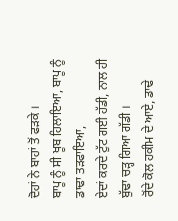ਦੋਹਾਂ ਨੇ ਬਾਹਾਂ ਤੋਂ ਫੜਕੇ ।
ਬਾਪੂ ਨੂੰ ਸੀ ਖੂਬ ਹਿਲਾਇਆ, ਬਾਪੂ ਨੂੰ ਡਾਢਾ ਤੜਫਾਇਆ,
ਏਦਾਂ ਕਰਦੇ ਟੁੱਟ ਗਈ ਹੱਡੀ, ਨਾਲ ਹੀ ਬੁੱਢਾ ਚੜ੍ਹ ਗਿਆ ਗੱਡੀ ।
ਰੋਂਦੇ ਕੋਲ ਹਕੀਮ ਦੇ ਆਏ, ਡਾਢੇ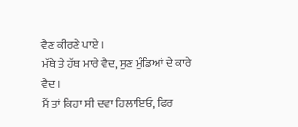ਵੈਣ ਕੀਰਣੇ ਪਾਏ ।
ਮੱਥੇ ਤੇ ਹੱਥ ਮਾਰੇ ਵੈਦ, ਸੁਣ ਮੁੰਡਿਆਂ ਦੇ ਕਾਰੇ ਵੈਦ ।
ਮੈਂ ਤਾਂ ਕਿਹਾ ਸੀ ਦਵਾ ਹਿਲਾਇਓ, ਫਿਰ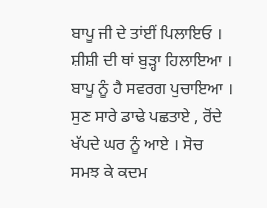ਬਾਪੂ ਜੀ ਦੇ ਤਾਂਈਂ ਪਿਲਾਇਓ ।
ਸ਼ੀਸ਼ੀ ਦੀ ਥਾਂ ਬੁੜ੍ਹਾ ਹਿਲਾਇਆ । ਬਾਪੂ ਨੂੰ ਹੈ ਸਵਰਗ ਪੁਚਾਇਆ ।
ਸੁਣ ਸਾਰੇ ਡਾਢੇ ਪਛਤਾਏ , ਰੋਂਦੇ ਖੱਪਦੇ ਘਰ ਨੂੰ ਆਏ । ਸੋਚ ਸਮਝ ਕੇ ਕਦਮ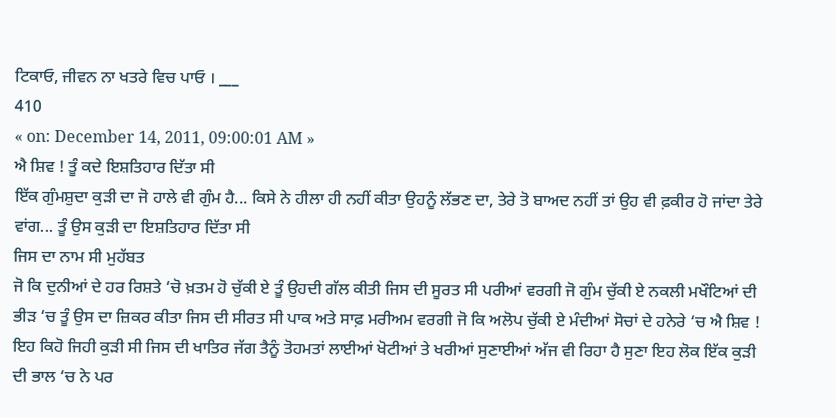ਟਿਕਾਓ, ਜੀਵਨ ਨਾ ਖਤਰੇ ਵਿਚ ਪਾਓ । ___
410
« on: December 14, 2011, 09:00:01 AM »
ਐ ਸ਼ਿਵ ! ਤੂੰ ਕਦੇ ਇਸ਼ਤਿਹਾਰ ਦਿੱਤਾ ਸੀ
ਇੱਕ ਗੁੰਮਸ਼ੁਦਾ ਕੁੜੀ ਦਾ ਜੋ ਹਾਲੇ ਵੀ ਗੁੰਮ ਹੈ... ਕਿਸੇ ਨੇ ਹੀਲਾ ਹੀ ਨਹੀਂ ਕੀਤਾ ਉਹਨੂੰ ਲੱਭਣ ਦਾ, ਤੇਰੇ ਤੋ ਬਾਅਦ ਨਹੀਂ ਤਾਂ ਉਹ ਵੀ ਫ਼ਕੀਰ ਹੋ ਜਾਂਦਾ ਤੇਰੇ ਵਾਂਗ... ਤੂੰ ਉਸ ਕੁੜੀ ਦਾ ਇਸ਼ਤਿਹਾਰ ਦਿੱਤਾ ਸੀ
ਜਿਸ ਦਾ ਨਾਮ ਸੀ ਮੁਹੱਬਤ
ਜੋ ਕਿ ਦੁਨੀਆਂ ਦੇ ਹਰ ਰਿਸ਼ਤੇ ‘ਚੋ ਖ਼ਤਮ ਹੋ ਚੁੱਕੀ ਏ ਤੂੰ ਉਹਦੀ ਗੱਲ ਕੀਤੀ ਜਿਸ ਦੀ ਸੂਰਤ ਸੀ ਪਰੀਆਂ ਵਰਗੀ ਜੋ ਗੁੰਮ ਚੁੱਕੀ ਏ ਨਕਲੀ ਮਖੌਟਿਆਂ ਦੀ ਭੀੜ ‘ਚ ਤੂੰ ਉਸ ਦਾ ਜ਼ਿਕਰ ਕੀਤਾ ਜਿਸ ਦੀ ਸੀਰਤ ਸੀ ਪਾਕ ਅਤੇ ਸਾਫ਼ ਮਰੀਅਮ ਵਰਗੀ ਜੋ ਕਿ ਅਲੋਪ ਚੁੱਕੀ ਏ ਮੰਦੀਆਂ ਸੋਚਾਂ ਦੇ ਹਨੇਰੇ ‘ਚ ਐ ਸ਼ਿਵ ! ਇਹ ਕਿਹੋ ਜਿਹੀ ਕੁੜੀ ਸੀ ਜਿਸ ਦੀ ਖਾਤਿਰ ਜੱਗ ਤੈਨੂੰ ਤੋਹਮਤਾਂ ਲਾਈਆਂ ਖੋਟੀਆਂ ਤੇ ਖਰੀਆਂ ਸੁਣਾਈਆਂ ਅੱਜ ਵੀ ਰਿਹਾ ਹੈ ਸੁਣਾ ਇਹ ਲੋਕ ਇੱਕ ਕੁੜੀ ਦੀ ਭਾਲ ‘ਚ ਨੇ ਪਰ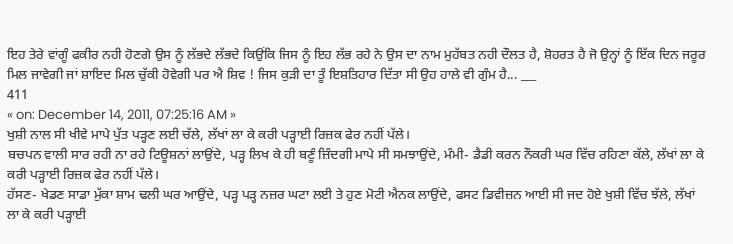ਇਹ ਤੇਰੇ ਵਾਂਗੂੰ ਫਕੀਰ ਨਹੀ ਹੋਣਗੇ ਉਸ ਨੂੰ ਲੱਭਦੇ ਲੱਭਦੇ ਕਿਉਂਕਿ ਜਿਸ ਨੂੰ ਇਹ ਲੱਭ ਰਹੇ ਨੇ ਉਸ ਦਾ ਨਾਮ ਮੁਹੱਬਤ ਨਹੀ ਦੌਲਤ ਹੈ, ਸ਼ੋਹਰਤ ਹੈ ਜੋ ਉਨ੍ਹਾਂ ਨੂੰ ਇੱਕ ਦਿਨ ਜਰੂਰ ਮਿਲ ਜਾਵੇਗੀ ਜਾਂ ਸ਼ਾਇਦ ਮਿਲ ਚੁੱਕੀ ਹੋਵੇਗੀ ਪਰ ਐ ਸ਼ਿਵ ! ਜਿਸ ਕੁੜੀ ਦਾ ਤੂੰ ਇਸ਼ਤਿਹਾਰ ਦਿੱਤਾ ਸੀ ਉਹ ਹਾਲੇ ਵੀ ਗੁੰਮ ਹੈ... ___
411
« on: December 14, 2011, 07:25:16 AM »
ਖੁਸ਼ੀ ਨਾਲ ਸੀ ਖੀਵੇ ਮਾਪੇ ਪੁੱਤ ਪੜ੍ਹਣ ਲਈ ਚੱਲੇ, ਲੱਖਾਂ ਲਾ ਕੇ ਕਰੀ ਪੜ੍ਹਾਈ ਰਿਜ਼ਕ ਫੇਰ ਨਹੀਂ ਪੱਲੇ।
ਬਚਪਨ ਵਾਲੀ ਸਾਰ ਰਹੀ ਨਾ ਰਹੇ ਟਿਊਸ਼ਨਾਂ ਲਾਉਂਦੇ, ਪੜ੍ਹ ਲਿਖ ਕੇ ਹੀ ਬਣੂੰ ਜ਼ਿੰਦਗੀ ਮਾਪੇ ਸੀ ਸਮਝਾਉਂਦੇ, ਮੰਮੀ- ਡੈਡੀ ਕਰਨ ਨੌਕਰੀ ਘਰ ਵਿੱਚ ਰਹਿਣਾ ਕੱਲੇ, ਲੱਖਾਂ ਲਾ ਕੇ ਕਰੀ ਪੜ੍ਹਾਈ ਰਿਜ਼ਕ ਫੇਰ ਨਹੀਂ ਪੱਲੇ।
ਹੱਸਣ- ਖੇਡਣ ਸਾਡਾ ਮੁੱਕਾ ਸ਼ਾਮ ਢਲੀ ਘਰ ਆਉਂਦੇ, ਪੜ੍ਹ ਪੜ੍ਹ ਨਜ਼ਰ ਘਟਾ ਲਈ ਤੇ ਹੁਣ ਮੋਟੀ ਐਨਕ ਲਾਉਂਦੇ, ਫਸਟ ਡਿਵੀਜ਼ਨ ਆਈ ਸੀ ਜਦ ਹੋਏ ਖੁਸ਼ੀ ਵਿੱਚ ਝੱਲੇ, ਲੱਖਾਂ ਲਾ ਕੇ ਕਰੀ ਪੜ੍ਹਾਈ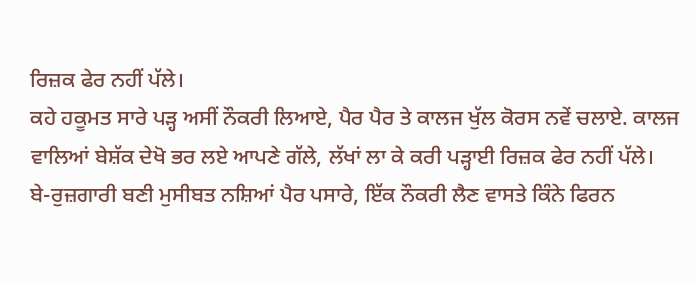ਰਿਜ਼ਕ ਫੇਰ ਨਹੀਂ ਪੱਲੇ।
ਕਹੇ ਹਕੂਮਤ ਸਾਰੇ ਪੜ੍ਹ ਅਸੀਂ ਨੌਕਰੀ ਲਿਆਏ, ਪੈਰ ਪੈਰ ਤੇ ਕਾਲਜ ਖੁੱਲ ਕੋਰਸ ਨਵੇਂ ਚਲਾਏ. ਕਾਲਜ ਵਾਲਿਆਂ ਬੇਸ਼ੱਕ ਦੇਖੋ ਭਰ ਲਏ ਆਪਣੇ ਗੱਲੇ, ਲੱਖਾਂ ਲਾ ਕੇ ਕਰੀ ਪੜ੍ਹਾਈ ਰਿਜ਼ਕ ਫੇਰ ਨਹੀਂ ਪੱਲੇ।
ਬੇ-ਰੁਜ਼ਗਾਰੀ ਬਣੀ ਮੁਸੀਬਤ ਨਸ਼ਿਆਂ ਪੈਰ ਪਸਾਰੇ, ਇੱਕ ਨੌਕਰੀ ਲੈਣ ਵਾਸਤੇ ਕਿੰਨੇ ਫਿਰਨ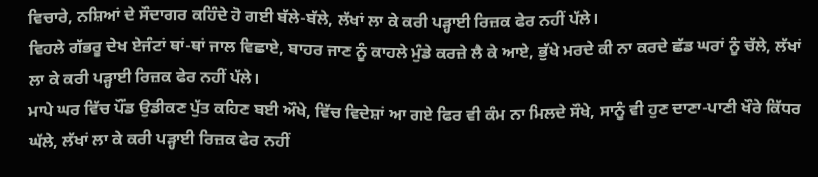ਵਿਚਾਰੇ, ਨਸ਼ਿਆਂ ਦੇ ਸੌਦਾਗਰ ਕਹਿੰਦੇ ਹੋ ਗਈ ਬੱਲੇ-ਬੱਲੇ, ਲੱਖਾਂ ਲਾ ਕੇ ਕਰੀ ਪੜ੍ਹਾਈ ਰਿਜ਼ਕ ਫੇਰ ਨਹੀਂ ਪੱਲੇ।
ਵਿਹਲੇ ਗੱਭਰੂ ਦੇਖ ਏਜੰਟਾਂ ਥਾਂ-ਥਾਂ ਜਾਲ ਵਿਛਾਏ, ਬਾਹਰ ਜਾਣ ਨੂੰ ਕਾਹਲੇ ਮੁੰਡੇ ਕਰਜ਼ੇ ਲੈ ਕੇ ਆਏ, ਭੁੱਖੇ ਮਰਦੇ ਕੀ ਨਾ ਕਰਦੇ ਛੱਡ ਘਰਾਂ ਨੂੰ ਚੱਲੇ, ਲੱਖਾਂ ਲਾ ਕੇ ਕਰੀ ਪੜ੍ਹਾਈ ਰਿਜ਼ਕ ਫੇਰ ਨਹੀਂ ਪੱਲੇ।
ਮਾਪੇ ਘਰ ਵਿੱਚ ਪੌਂਡ ਉਡੀਕਣ ਪੁੱਤ ਕਹਿਣ ਬਈ ਔਖੇ, ਵਿੱਚ ਵਿਦੇਸ਼ਾਂ ਆ ਗਏ ਫਿਰ ਵੀ ਕੰਮ ਨਾ ਮਿਲਦੇ ਸੌਖੇ, ਸਾਨੂੰ ਵੀ ਹੁਣ ਦਾਣਾ-ਪਾਣੀ ਖੌਰੇ ਕਿੱਧਰ ਘੱਲੇ, ਲੱਖਾਂ ਲਾ ਕੇ ਕਰੀ ਪੜ੍ਹਾਈ ਰਿਜ਼ਕ ਫੇਰ ਨਹੀਂ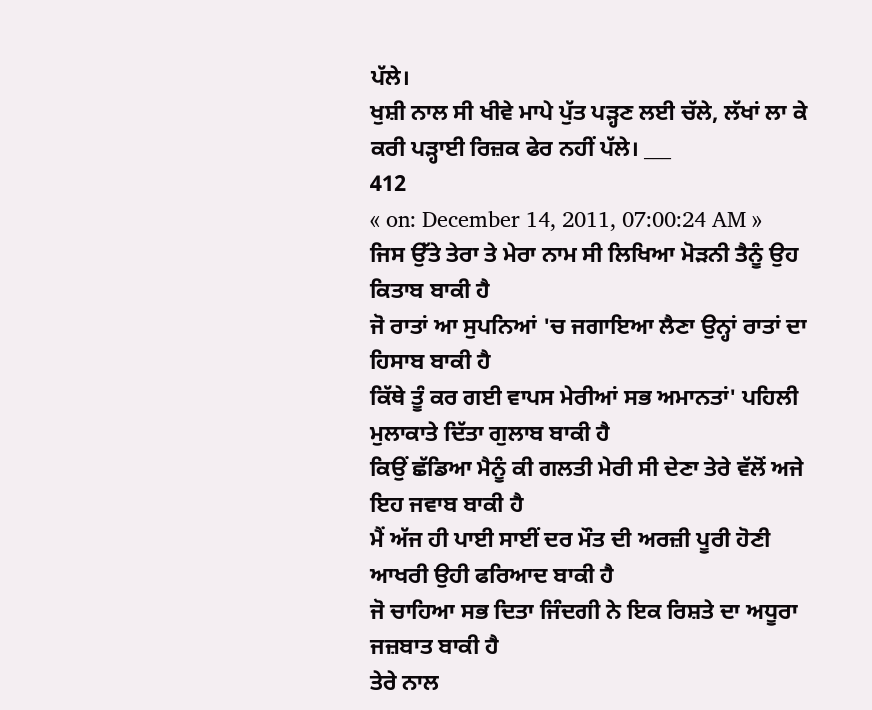ਪੱਲੇ।
ਖੁਸ਼ੀ ਨਾਲ ਸੀ ਖੀਵੇ ਮਾਪੇ ਪੁੱਤ ਪੜ੍ਹਣ ਲਈ ਚੱਲੇ, ਲੱਖਾਂ ਲਾ ਕੇ ਕਰੀ ਪੜ੍ਹਾਈ ਰਿਜ਼ਕ ਫੇਰ ਨਹੀਂ ਪੱਲੇ। ___
412
« on: December 14, 2011, 07:00:24 AM »
ਜਿਸ ਉੱਤੇ ਤੇਰਾ ਤੇ ਮੇਰਾ ਨਾਮ ਸੀ ਲਿਖਿਆ ਮੋੜਨੀ ਤੈਨੂੰ ਉਹ ਕਿਤਾਬ ਬਾਕੀ ਹੈ
ਜੋ ਰਾਤਾਂ ਆ ਸੁਪਨਿਆਂ 'ਚ ਜਗਾਇਆ ਲੈਣਾ ਉਨ੍ਹਾਂ ਰਾਤਾਂ ਦਾ ਹਿਸਾਬ ਬਾਕੀ ਹੈ
ਕਿੱਥੇ ਤੂੰ ਕਰ ਗਈ ਵਾਪਸ ਮੇਰੀਆਂ ਸਭ ਅਮਾਨਤਾਂ' ਪਹਿਲੀ ਮੁਲਾਕਾਤੇ ਦਿੱਤਾ ਗੁਲਾਬ ਬਾਕੀ ਹੈ
ਕਿਉਂ ਛੱਡਿਆ ਮੈਨੂੰ ਕੀ ਗਲਤੀ ਮੇਰੀ ਸੀ ਦੇਣਾ ਤੇਰੇ ਵੱਲੋਂ ਅਜੇ ਇਹ ਜਵਾਬ ਬਾਕੀ ਹੈ
ਮੈਂ ਅੱਜ ਹੀ ਪਾਈ ਸਾਈਂ ਦਰ ਮੌਤ ਦੀ ਅਰਜ਼ੀ ਪੂਰੀ ਹੋਣੀ ਆਖਰੀ ਉਹੀ ਫਰਿਆਦ ਬਾਕੀ ਹੈ
ਜੋ ਚਾਹਿਆ ਸਭ ਦਿਤਾ ਜਿੰਦਗੀ ਨੇ ਇਕ ਰਿਸ਼ਤੇ ਦਾ ਅਧੂਰਾ ਜਜ਼ਬਾਤ ਬਾਕੀ ਹੈ
ਤੇਰੇ ਨਾਲ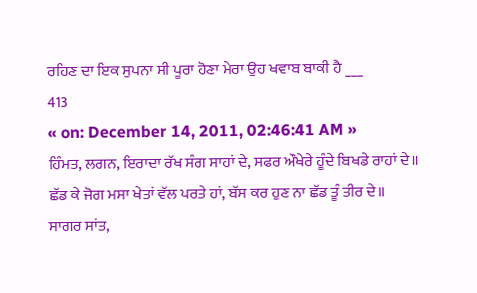ਰਹਿਣ ਦਾ ਇਕ ਸੁਪਨਾ ਸੀ ਪੂਰਾ ਹੋਣਾ ਮੇਰਾ ਉਹ ਖਵਾਬ ਬਾਕੀ ਹੈ ___
413
« on: December 14, 2011, 02:46:41 AM »
ਹਿੰਮਤ, ਲਗਨ, ਇਰਾਦਾ ਰੱਖ ਸੰਗ ਸਾਹਾਂ ਦੇ, ਸਫਰ ਔਖੇਰੇ ਹੂੰਦੇ ਬਿਖਡੇ ਰਾਹਾਂ ਦੇ॥
ਛੱਡ ਕੇ ਜੋਗ ਮਸਾ ਖੇਤਾਂ ਵੱਲ ਪਰਤੇ ਹਾਂ, ਬੱਸ ਕਰ ਹੁਣ ਨਾ ਛੱਡ ਤੂੰ ਤੀਰ ਦੇ॥
ਸਾਗਰ ਸਾਂਤ,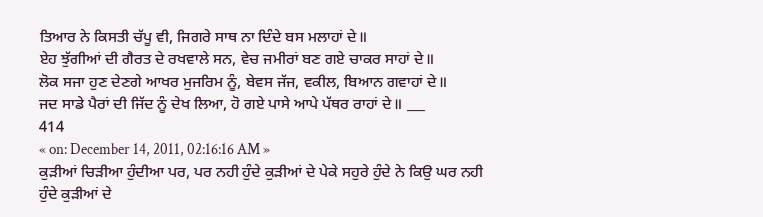ਤਿਆਰ ਨੇ ਕਿਸਤੀ ਚੱਪੂ ਵੀ, ਜਿਗਰੇ ਸਾਥ ਨਾ ਦਿੰਦੇ ਬਸ ਮਲਾਹਾਂ ਦੇ॥
ਏਹ ਝੁੱਗੀਆਂ ਦੀ ਗੈਰਤ ਦੇ ਰਖਵਾਲੇ ਸਨ, ਵੇਚ ਜਮੀਰਾਂ ਬਣ ਗਏ ਚਾਕਰ ਸਾਹਾਂ ਦੇ॥
ਲੋਕ ਸਜਾ ਹੁਣ ਦੇਣਗੇ ਆਖਰ ਮੁਜਰਿਮ ਨੂੰ, ਬੇਵਸ ਜੱਜ, ਵਕੀਲ, ਬਿਆਨ ਗਵਾਹਾਂ ਦੇ॥
ਜਦ ਸਾਡੇ ਪੈਰਾਂ ਦੀ ਜਿੱਦ ਨੂੰ ਦੇਖ ਲਿਆ, ਹੋ ਗਏ ਪਾਸੇ ਆਪੇ ਪੱਥਰ ਰਾਹਾਂ ਦੇ॥ ___
414
« on: December 14, 2011, 02:16:16 AM »
ਕੁੜੀਆਂ ਚਿੜੀਆ ਹੁੰਦੀਆ ਪਰ, ਪਰ ਨਹੀ ਹੁੰਦੇ ਕੁੜੀਆਂ ਦੇ ਪੇਕੇ ਸਹੁਰੇ ਹੁੰਦੇ ਨੇ ਕਿਉ ਘਰ ਨਹੀ ਹੁੰਦੇ ਕੁੜੀਆਂ ਦੇ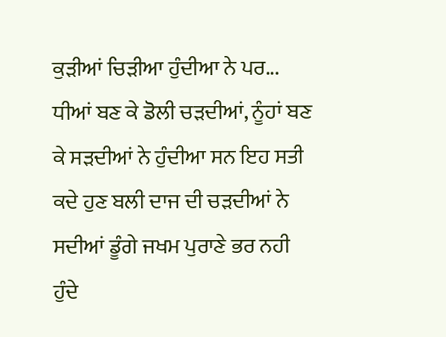ਕੁੜੀਆਂ ਚਿੜੀਆ ਹੁੰਦੀਆ ਨੇ ਪਰ...
ਧੀਆਂ ਬਣ ਕੇ ਡੋਲੀ ਚੜਦੀਆਂ, ਨੂੰਹਾਂ ਬਣ ਕੇ ਸੜਦੀਆਂ ਨੇ ਹੁੰਦੀਆ ਸਨ ਇਹ ਸਤੀ ਕਦੇ ਹੁਣ ਬਲੀ ਦਾਜ ਦੀ ਚੜਦੀਆਂ ਨੇ ਸਦੀਆਂ ਡੂੰਗੇ ਜਖਮ ਪੁਰਾਣੇ ਭਰ ਨਹੀ ਹੁੰਦੇ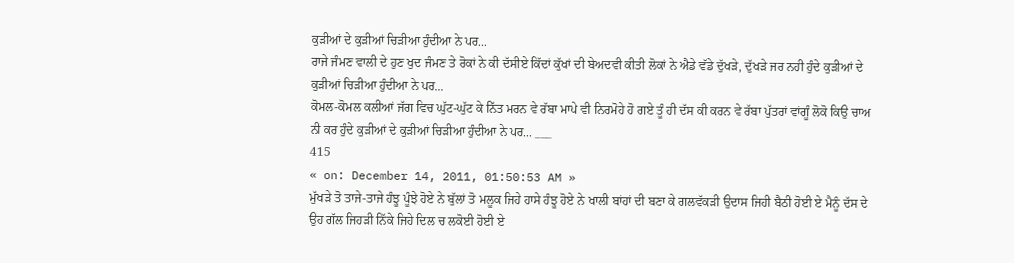ਕੁੜੀਆਂ ਦੇ ਕੁੜੀਆਂ ਚਿੜੀਆ ਹੁੰਦੀਆ ਨੇ ਪਰ...
ਰਾਜੇ ਜੰਮਣ ਵਾਲੀ ਦੇ ਹੁਣ ਖੁਦ ਜੰਮਣ ਤੇ ਰੋਕਾਂ ਨੇ ਕੀ ਦੱਸੀਏ ਕਿੱਦਾਂ ਕੁੱਖਾਂ ਦੀ ਬੇਅਦਵੀ ਕੀਤੀ ਲੋਕਾਂ ਨੇ ਐਡੇ ਵੱਡੇ ਦੁੱਖੜੇ, ਦੁੱਖੜੇ ਜਰ ਨਹੀ ਹੁੰਦੇ ਕੁੜੀਆਂ ਦੇ ਕੁੜੀਆਂ ਚਿੜੀਆ ਹੁੰਦੀਆ ਨੇ ਪਰ...
ਕੋਮਲ-ਕੋਮਲ ਕਲੀਆਂ ਜੱਗ ਵਿਚ ਘੁੱਟ-ਘੁੱਟ ਕੇ ਨਿੱਤ ਮਰਨ ਵੇ ਰੱਬਾ ਮਾਪੇ ਵੀ ਨਿਰਮੋਹੇ ਹੋ ਗਏ ਤੂੰ ਹੀ ਦੱਸ ਕੀ ਕਰਨ ਵੇ ਰੱਬਾ ਪੁੱਤਰਾਂ ਵਾਂਗੂੰ ਲੋਕੋ ਕਿਉ ਚਾਅ ਨੀ ਕਰ ਹੁੰਦੇ ਕੁੜੀਆਂ ਦੇ ਕੁੜੀਆਂ ਚਿੜੀਆ ਹੁੰਦੀਆ ਨੇ ਪਰ... ___
415
« on: December 14, 2011, 01:50:53 AM »
ਮੁੱਖੜੇ ਤੋ ਤਾਜੇ-ਤਾਜੇ ਹੰਝੂ ਪੂੰਝੇ ਹੋਏ ਨੇ ਬੁੱਲਾਂ ਤੋ ਮਲੂਕ ਜਿਹੇ ਹਾਸੇ ਹੰਝੂ ਹੋਏ ਨੇ ਖਾਲੀ ਬਾਂਹਾਂ ਦੀ ਬਣਾ ਕੇ ਗਲਵੱਕੜੀ ਉਦਾਸ ਜਿਹੀ ਬੈਠੀ ਹੋਈ ਏ ਮੈਨੂੰ ਦੱਸ ਦੇ ਉਹ ਗੱਲ ਜਿਹੜੀ ਨਿੱਕੇ ਜਿਹੇ ਦਿਲ ਚ ਲਕੋਈ ਹੋਈ ਏ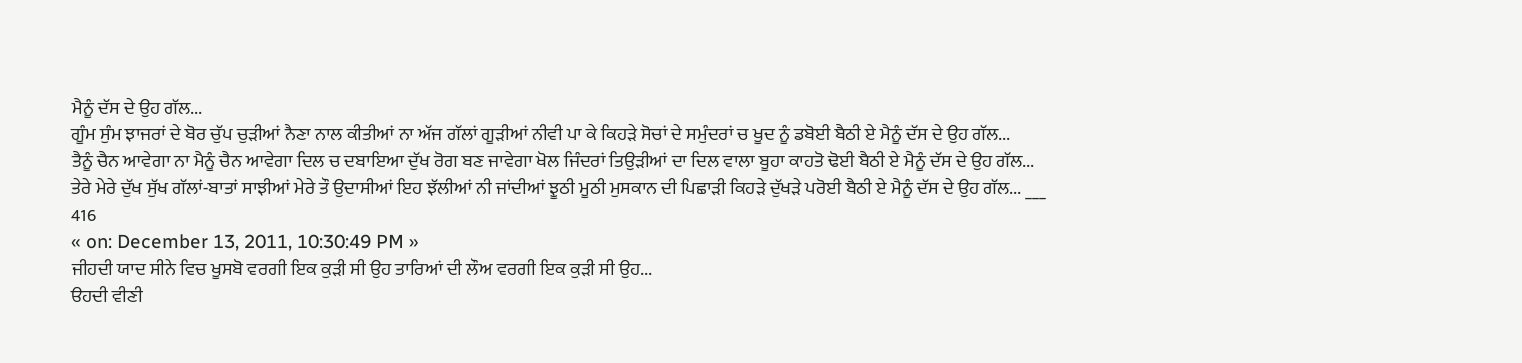ਮੈਨੂੰ ਦੱਸ ਦੇ ਉਹ ਗੱਲ...
ਗੂੰਮ ਸੁੰਮ ਝਾਜਰਾਂ ਦੇ ਬੋਰ ਚੁੱਪ ਚੁੜੀਆਂ ਨੈਣਾ ਨਾਲ ਕੀਤੀਆਂ ਨਾ ਅੱਜ ਗੱਲਾਂ ਗੂੜੀਆਂ ਨੀਵੀ ਪਾ ਕੇ ਕਿਹੜੇ ਸੋਚਾਂ ਦੇ ਸਮੁੰਦਰਾਂ ਚ ਖੂਦ ਨੂੰ ਡਬੋਈ ਬੈਠੀ ਏ ਮੈਨੂੰ ਦੱਸ ਦੇ ਉਹ ਗੱਲ...
ਤੈਨੂੰ ਚੈਨ ਆਵੇਗਾ ਨਾ ਮੈਨੂੰ ਚੈਨ ਆਵੇਗਾ ਦਿਲ ਚ ਦਬਾਇਆ ਦੁੱਖ ਰੋਗ ਬਣ ਜਾਵੇਗਾ ਖੋਲ ਜਿੰਦਰਾਂ ਤਿਉੜੀਆਂ ਦਾ ਦਿਲ ਵਾਲਾ ਬੂਹਾ ਕਾਹਤੋ ਢੋਈ ਬੈਠੀ ਏ ਮੈਨੂੰ ਦੱਸ ਦੇ ਉਹ ਗੱਲ...
ਤੇਰੇ ਮੇਰੇ ਦੁੱਖ ਸੁੱਖ ਗੱਲਾਂ-ਬਾਤਾਂ ਸਾਝੀਆਂ ਮੇਰੇ ਤੌ ਉਦਾਸੀਆਂ ਇਹ ਝੱਲੀਆਂ ਨੀ ਜਾਂਦੀਆਂ ਝੂਠੀ ਮੂਠੀ ਮੁਸਕਾਨ ਦੀ ਪਿਛਾੜੀ ਕਿਹੜੇ ਦੁੱਖੜੇ ਪਰੋਈ ਬੈਠੀ ਏ ਮੈਨੂੰ ਦੱਸ ਦੇ ਉਹ ਗੱਲ... ___
416
« on: December 13, 2011, 10:30:49 PM »
ਜੀਹਦੀ ਯਾਦ ਸੀਨੇ ਵਿਚ ਖੂਸਬੋ ਵਰਗੀ ਇਕ ਕੁੜੀ ਸੀ ਉਹ ਤਾਰਿਆਂ ਦੀ ਲੌਅ ਵਰਗੀ ਇਕ ਕੁੜੀ ਸੀ ਉਹ...
ੳਹਦੀ ਵੀਣੀ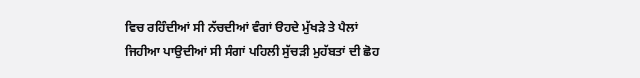ਵਿਚ ਰਹਿੰਦੀਆਂ ਸੀ ਨੱਚਦੀਆਂ ਵੰਗਾਂ ੳਹਦੇ ਮੁੱਖੜੇ ਤੇ ਪੈਲਾਂ ਜਿਹੀਆ ਪਾਉਦੀਆਂ ਸੀ ਸੰਗਾਂ ਪਹਿਲੀ ਸੁੱਚੜੀ ਮੁਹੱਬਤਾਂ ਦੀ ਛੋਹ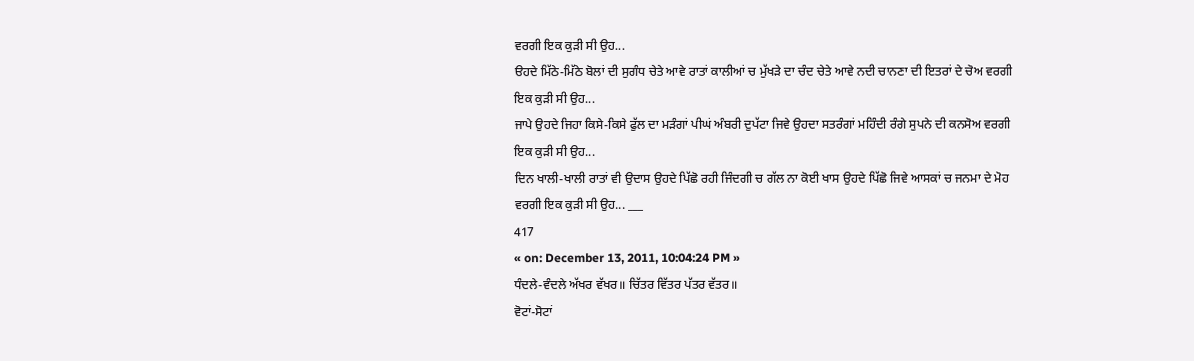ਵਰਗੀ ਇਕ ਕੁੜੀ ਸੀ ਉਹ...
ੳਹਦੇ ਮਿੱਠੇ-ਮਿੱਠੇ ਬੋਲਾਂ ਦੀ ਸੁਗੰਧ ਚੇਤੇ ਆਵੇ ਰਾਤਾਂ ਕਾਲੀਆਂ ਚ ਮੁੱਖੜੇ ਦਾ ਚੰਦ ਚੇਤੇ ਆਵੇ ਨਦੀ ਚਾਨਣਾ ਦੀ ਇਤਰਾਂ ਦੇ ਚੋਅ ਵਰਗੀ ਇਕ ਕੁੜੀ ਸੀ ਉਹ...
ਜਾਪੇ ਉਹਦੇ ਜਿਹਾ ਕਿਸੇ-ਕਿਸੇ ਫੁੱਲ ਦਾ ਮੜੰਗਾਂ ਪੀਘਂ ਅੰਬਰੀ ਦੁਪੱਟਾ ਜਿਵੇ ਉਹਦਾ ਸਤਰੰਗਾਂ ਮਹਿੰਦੀ ਰੰਗੇ ਸੁਪਨੇ ਦੀ ਕਨਸੋਅ ਵਰਗੀ ਇਕ ਕੁੜੀ ਸੀ ਉਹ...
ਦਿਨ ਖਾਲੀ-ਖਾਲੀ ਰਾਤਾਂ ਵੀ ਉਦਾਸ ਉਹਦੇ ਪਿੱਛੋ ਰਹੀ ਜਿੰਦਗੀ ਚ ਗੱਲ ਨਾ ਕੋਈ ਖਾਸ ਉਹਦੇ ਪਿੱਛੋ ਜਿਵੇ ਆਸਕਾਂ ਚ ਜਨਮਾ ਦੇ ਮੋਹ ਵਰਗੀ ਇਕ ਕੁੜੀ ਸੀ ਉਹ... ___
417
« on: December 13, 2011, 10:04:24 PM »
ਧੰਦਲੇ-ਵੰਦਲੇ ਅੱਖਰ ਵੱਖਰ॥ ਚਿੱਤਰ ਵਿੱਤਰ ਪੱਤਰ ਵੱਤਰ॥
ਵੋਟਾਂ-ਸੋਟਾਂ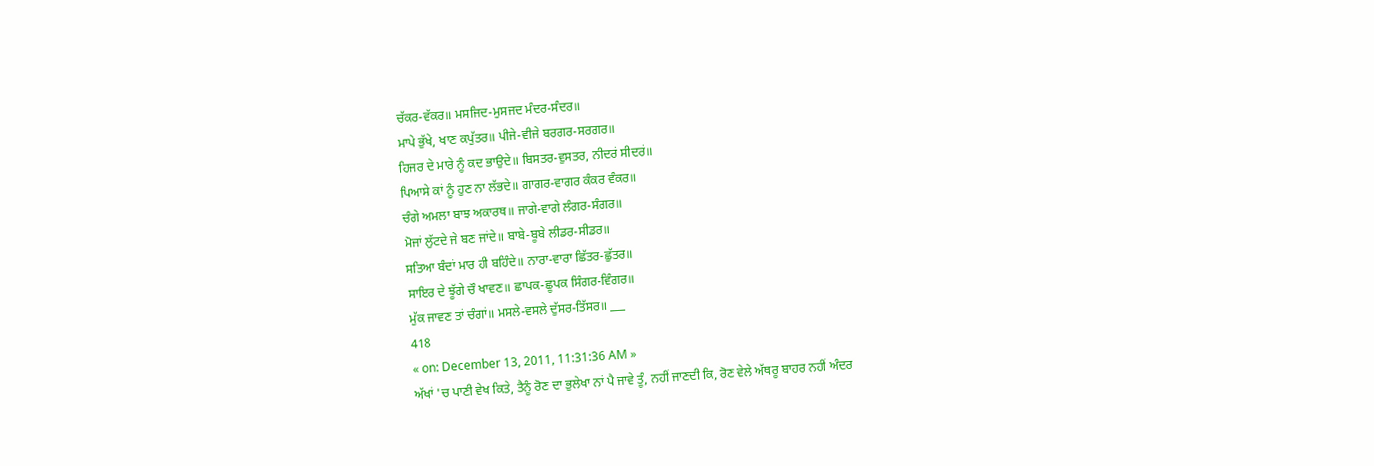ਚੱਕਰ-ਵੱਕਰ॥ ਮਸਜਿਦ-ਮੁਸਜਦ ਮੰਦਰ-ਸੰਦਰ॥
ਮਾਪੇ ਭੁੱਖੇ, ਖਾਣ ਕਪੁੱਤਰ॥ ਪੀਜੇ-ਵੀਜੇ ਬਰਗਰ-ਸਰਗਰ॥
ਹਿਜਰ ਦੇ ਮਾਰੇ ਨੂੰ ਕਦ ਭਾਉਦੇ॥ ਬਿਸਤਰ-ਵੁਸਤਰ, ਨੀਦਰਂ ਸੀਦਰਂ॥
ਪਿਆਸੇ ਕਾਂ ਨੂੰ ਹੁਣ ਨਾ ਲੱਭਦੇ॥ ਗਾਗਰ-ਵਾਗਰ ਕੰਕਰ ਵੰਕਰ॥
ਚੰਗੇ ਅਮਲਾ ਬਾਝ ਅਕਾਰਥ॥ ਜਾਗੇ-ਵਾਗੇ ਲੰਗਰ-ਸੰਗਰ॥
ਮੋਜਾਂ ਲੁੱਟਦੇ ਜੇ ਬਣ ਜਾਂਦੇ॥ ਬਾਬੇ-ਬੂਬੇ ਲੀਡਰ-ਸੀਡਰ॥
ਸਤਿਆ ਬੰਦਾਂ ਮਾਰ ਹੀ ਬਹਿੰਦੇ॥ ਨਾਰਾ-ਵਾਰਾ ਛਿੱਤਰ-ਛੁੱਤਰ॥
ਸਾਇਰ ਦੇ ਝੂੱਗੇ ਚੌ ਖਾਵਣ॥ ਛਾਪਕ-ਛੂਪਕ ਸਿੰਗਰ-ਵਿੰਗਰ॥
ਮੁੱਕ ਜਾਵਣ ਤਾਂ ਚੰਗਾਂ॥ ਮਸਲੇ-ਵਸਲੇ ਦੁੱਸਰ-ਤਿੱਸਰ॥ ___
418
« on: December 13, 2011, 11:31:36 AM »
ਅੱਖਾਂ 'ਚ ਪਾਣੀ ਵੇਖ ਕਿਤੇ, ਤੈਨੂੰ ਰੋਣ ਦਾ ਭੁਲੇਖਾ ਨਾਂ ਪੈ ਜਾਵੇ ਤੂੰ, ਨਹੀਂ ਜਾਣਦੀ ਕਿ, ਰੋਣ ਵੇਲੇ ਅੱਥਰੂ ਬਾਹਰ ਨਹੀਂ ਅੰਦਰ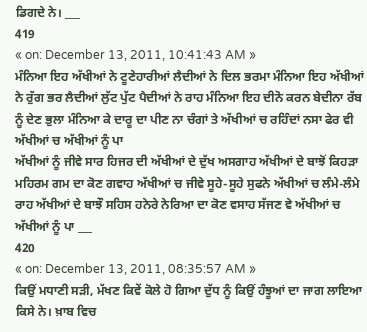ਡਿਗਦੇ ਨੇ। ___
419
« on: December 13, 2011, 10:41:43 AM »
ਮੰਨਿਆ ਇਹ ਅੱਖੀਆਂ ਨੇ ਟੂਣੇਹਾਰੀਆਂ ਲੈਦੀਆਂ ਨੇ ਦਿਲ ਭਰਮਾ ਮੰਨਿਆ ਇਹ ਅੱਖੀਆਂ ਨੇ ਰੁੱਗ ਭਰ ਲੈਦੀਆਂ ਲੁੱਟ ਪੁੱਟ ਪੈਦੀਆਂ ਨੇ ਰਾਹ ਮੰਨਿਆ ਇਹ ਦੀਨੋ ਕਰਨ ਬੇਦੀਨਾ ਰੱਬ ਨੂੰ ਦੇਣ ਭੁਲਾ ਮੰਨਿਆ ਕੇ ਦਾਰੂ ਦਾ ਪੀਣ ਨਾ ਚੰਗਾਂ ਤੇ ਅੱਖੀਆਂ ਚ ਰਹਿੰਦਾਂ ਨਸਾ ਫੇਰ ਵੀ ਅੱਖੀਆਂ ਚ ਅੱਖੀਆਂ ਨੂੰ ਪਾ
ਅੱਖੀਆਂ ਨੂੰ ਜੀਵੇ ਸਾਰ ਹਿਜਰ ਦੀ ਅੱਖੀਆਂ ਦੇ ਦੁੱਖ ਅਸਗਾਹ ਅੱਖੀਆਂ ਦੇ ਬਾਝੋਂ ਕਿਹੜਾ ਮਹਿਰਮ ਗਮ ਦਾ ਕੋਣ ਗਵਾਹ ਅੱਖੀਆਂ ਚ ਜੀਵੇ ਸੂਹੇ-ਸੂਹੇ ਸੁਫਨੇ ਅੱਖੀਆਂ ਚ ਲੰਮੇ-ਲੰਮੇ ਰਾਹ ਅੱਖੀਆਂ ਦੇ ਬਾਝੌ ਸਹਿਸ ਹਨੇਰੇ ਨੇਰਿਆ ਦਾ ਕੋਣ ਵਸਾਹ ਸੱਜਣ ਵੇ ਅੱਖੀਆਂ ਚ ਅੱਖੀਆਂ ਨੂੰ ਪਾ ___
420
« on: December 13, 2011, 08:35:57 AM »
ਕਿਉਂ ਮਧਾਣੀ ਸੜੀ, ਮੱਖਣ ਕਿਵੇਂ ਕੋਲੇ ਹੋ ਗਿਆ ਦੁੱਧ ਨੂੰ ਕਿਉਂ ਹੰਝੂਆਂ ਦਾ ਜਾਗ ਲਾਇਆ ਕਿਸੇ ਨੇ। ਖ਼ਾਬ ਵਿਚ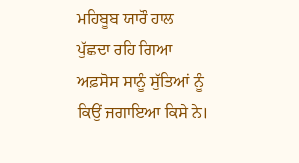ਮਹਿਬੂਬ ਯਾਰੌ ਹਾਲ ਪੁੱਛਦਾ ਰਹਿ ਗਿਆ ਅਫ਼ਸੋਸ ਸਾਨੂੰ ਸੁੱਤਿਆਂ ਨੂੰ ਕਿਉਂ ਜਗਾਇਆ ਕਿਸੇ ਨੇ।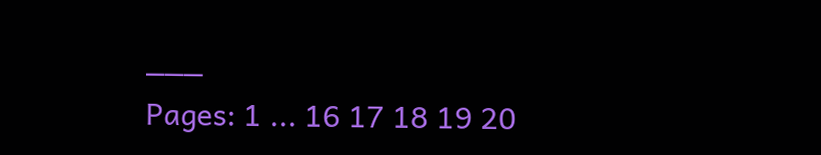___
Pages: 1 ... 16 17 18 19 20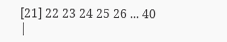[21] 22 23 24 25 26 ... 40
|